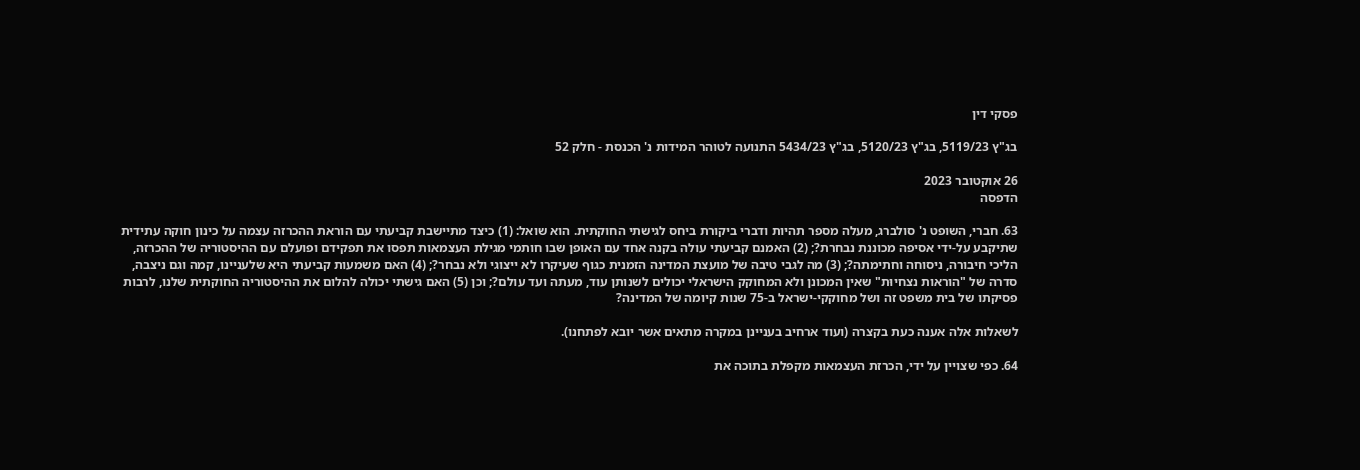פסקי דין

בג"ץ 5119/23, בג"ץ 5120/23, בג"ץ 5434/23 התנועה לטוהר המידות נ' הכנסת - חלק 52

26 אוקטובר 2023
הדפסה

63. חברי, השופט נ' סולברג, מעלה מספר תהיות ודברי ביקורת ביחס לגישתי החוקתית. הוא שואל: (1) כיצד מתיישבת קביעתי עם הוראת ההכרזה עצמה על כינון חוקה עתידית שתיקבע על-ידי אסיפה מכוננת נבחרת?; (2) האמנם קביעתי עולה בקנה אחד עם האופן שבו חותמי מגילת העצמאות תפסו את תפקידם ופועלם עם ההיסטוריה של ההכרזה, הליכי חיבורה, ניסוחה וחתימתה?; (3) מה לגבי טיבה של מועצת המדינה הזמנית כגוף שעיקרו לא ייצוגי ולא נבחר?; (4) האם משמעות קביעתי היא שלעניינו, קמה וגם ניצבה, סדרה של "הוראות נצחיוּת" שאין המכונן ולא המחוקק הישראלי יכולים לשנותן עוד, מעתה ועד עולם?; וכן (5) האם גישתי יכולה להלום את ההיסטוריה החוקתית שלנו, לרבות פסיקתו של בית משפט זה ושל מחוקקי-ישראל ב-75 שנות קיומה של המדינה?

לשאלות אלה אענה כעת בקצרה (ועוד ארחיב בעניינן במקרה מתאים אשר יובא לפתחנו).

64. כפי שצויין על ידי, הכרזת העצמאות מקפלת בתוכה את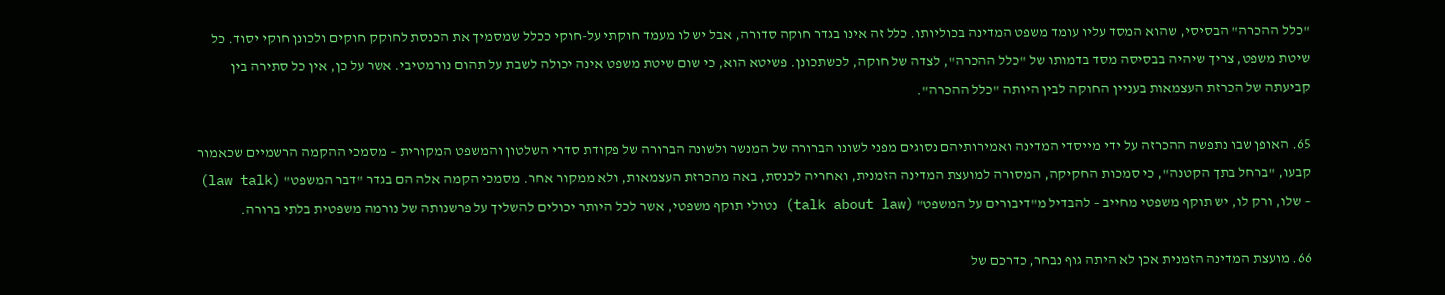"כלל ההכרה" הבסיסי, שהוא המסד עליו עומד משפט המדינה בכוליותו. כלל זה אינו בגדר חוקה סדורה, אבל יש לו מעמד חוקתי על-חוקי ככלל שמסמיך את הכנסת לחוקק חוקים ולכונן חוקי יסוד. כל שיטת משפט, צריך שיהיה בבסיסה מסד בדמותו של "כלל ההכרה", לצדה של חוקה, לכשתכונן. פשיטא הוא, כי שום שיטת משפט אינה יכולה לשבת על תהום נורמטיבי. אשר על כן, אין כל סתירה בין קביעתה של הכרזת העצמאות בעניין החוקה לבין היותה "כלל ההכרה".

65. האופן שבו נתפשה ההכרזה על ידי מייסדי המדינה ואמירותיהם נסוגים מפני לשונו הברורה של המנשר ולשונה הברורה של פקודת סדרי השלטון והמשפט המקורית – מסמכי ההקמה הרשמיים שכאמור קבעו, "ברחל בתך הקטנה", כי סמכות החקיקה, המסורה למועצת המדינה הזמנית, ואחריה לכנסת, באה מהכרזת העצמאות, ולא ממקור אחר. מסמכי הקמה אלה הם בגדר "דבר המשפט" (law talk) – שלו, ורק לו, יש תוקף משפטי מחייב – להבדיל מ"דיבורים על המשפט" (talk about law) נטולי תוקף משפטי, אשר לכל היותר יכולים להשליך על פרשנותה של נורמה משפטית בלתי ברורה.

66. מועצת המדינה הזמנית אכן לא היתה גוף נבחר, כדרכם של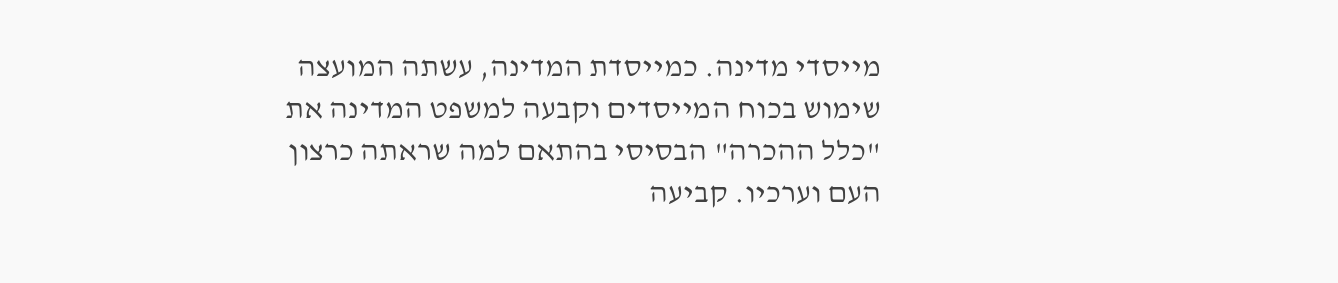מייסדי מדינה. כמייסדת המדינה, עשתה המועצה שימוש בכוח המייסדים וקבעה למשפט המדינה את "כלל ההכרה" הבסיסי בהתאם למה שראתה כרצון העם וערכיו. קביעה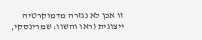זו אכן לא נגזרה מדמוקרטיה ייצוגית (ראו והשוו: שמרינסקי,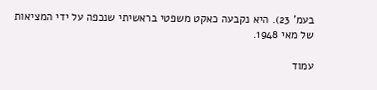בעמ' 23). היא נקבעה כאקט משפטי בראשיתי שנכפה על ידי המציאות של מאי 1948.

עמוד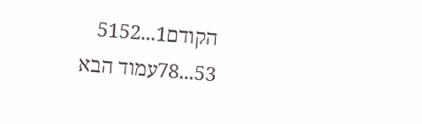הקודם1...5152
53...78עמוד הבא